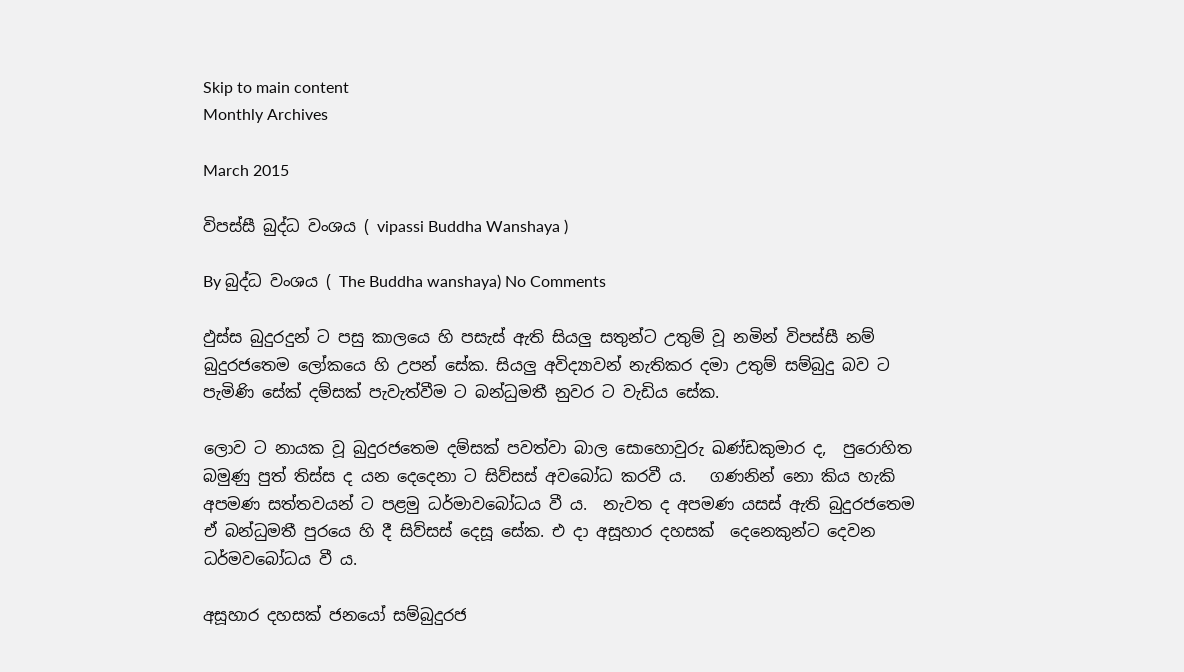Skip to main content
Monthly Archives

March 2015

විපස්සී බුද්ධ වංශය ( vipassi Buddha Wanshaya )

By බුද්ධ වංශය ( The Buddha wanshaya) No Comments

ඵුස්ස බුදුරදුන් ට පසු කාලයෙ හි පසැස් ඇති සියලු සතුන්ට උතුම් වූ නමින් විපස්සී නම් බුදුරජතෙම ලෝකයෙ හි උපන් සේක. සියලු අවිද්‍යාවන් නැතිකර දමා උතුම් සම්බුදු බව ට පැමිණි සේක් දම්සක් පැවැත්වීම ට බන්ධුමතී නුවර ට වැඩිය සේක.

ලොව ට නායක වූ බුදුරජතෙම දම්සක් පවත්වා බාල සොහොවුරු ඛණ්ඩකුමාර ද,  පුරොහිත බමුණු පුත් තිස්ස ද යන දෙදෙනා ට සිව්සස් අවබෝධ කරවී ය.   ගණනින් නො කිය හැකි අපමණ සත්ත‍වයන් ට පළමු ධර්මාවබෝධය වී ය.  නැවත ද අපමණ යසස් ඇති බුදුරජතෙම ඒ බන්ධුමතී පුරයෙ හි දී සිව්සස් දෙසූ සේක. එ දා අසූහාර දහසක්  දෙනෙකුන්ට දෙවන ධර්මවබෝධය වී ය.

අසූහාර දහසක් ජනයෝ සම්බුදුරජ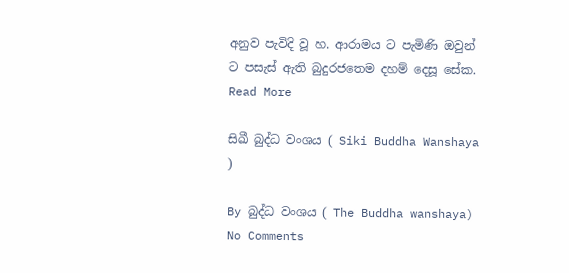අනුව පැවිදි වූ හ. ආරාමය ට පැමිණි ඔවුන් ට පසැස් ඇති බුදුරජතෙම දහම් දෙසූ සේක. Read More

සිඛී බුද්ධ වංශය ( Siki Buddha Wanshaya )

By බුද්ධ වංශය ( The Buddha wanshaya) No Comments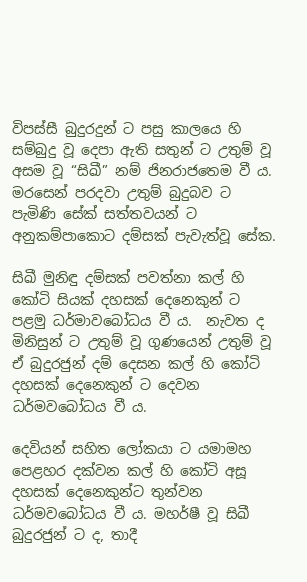විපස්සී බුදුරදුන් ට පසු කාලයෙ හි සම්බුදු වූ දෙපා ඇති සතුන් ට උතුම් වූ අසම වූ “සිඛී” නම් ජිනරාජතෙම වී ය. මරසෙන් පරදවා උතුම් බුදුබව ට පැමිණි සේක් සත්ත‍වයන් ට අනුකම්පාකොට දම්සක් පැවැත්වූ සේක.

සිඛී මුනිඳු දම්සක් පවත්නා කල් හි කෝටි සියක් දහසක් දෙනෙකුන් ට පළමු ධර්මාවබෝධය වී ය.  නැවත ද මිනිසුන් ට උතුම් වූ ගුණයෙන් උතුම් වූ ඒ බුදුරජුන් දම් දෙසන කල් හි කෝටි දහසක් දෙනෙකුන් ට දෙවන ධර්මවබෝධය වී ය.

දෙවියන් සහිත ලෝකයා ට යමාමහ පෙළහර දක්වන කල් හි කෝටි අසූ දහසක් දෙනෙකුන්ට තුන්වන ධර්මවබෝධය වී ය. මහර්ෂී වූ සිඛී බුදුරජුන් ට ද, තාදී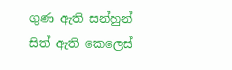ගුණ ඇති සන්හුන් සිත් ඇති කෙලෙස්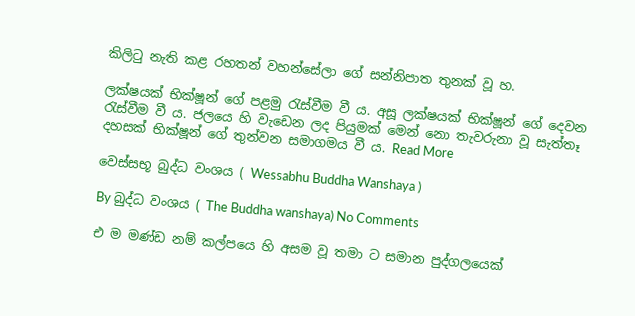කිලිටු නැති කළ රහතන් වහන්සේලා ගේ සන්නිපාත තුනක් වූ හ.

ලක්ෂයක් භික්ෂූන් ගේ පළමු රැස්වීම වී ය. අසූ ලක්ෂයක් භික්ෂූන් ගේ දෙවන රැස්වීම වී ය. ජලයෙ හි වැඩෙන ලද පියුමක් මෙන් නො තැවරුනා වූ සැත්තෑ දහසක් භික්ෂූන් ගේ තුන්වන සමාගමය වී ය. Read More

වෙස්සභූ බුද්ධ වංශය ( Wessabhu Buddha Wanshaya )

By බුද්ධ වංශය ( The Buddha wanshaya) No Comments

එ ම මණ්ඩ නම් කල්පයෙ හි අසම වූ තමා ට සමාන පුද්ගලයෙක්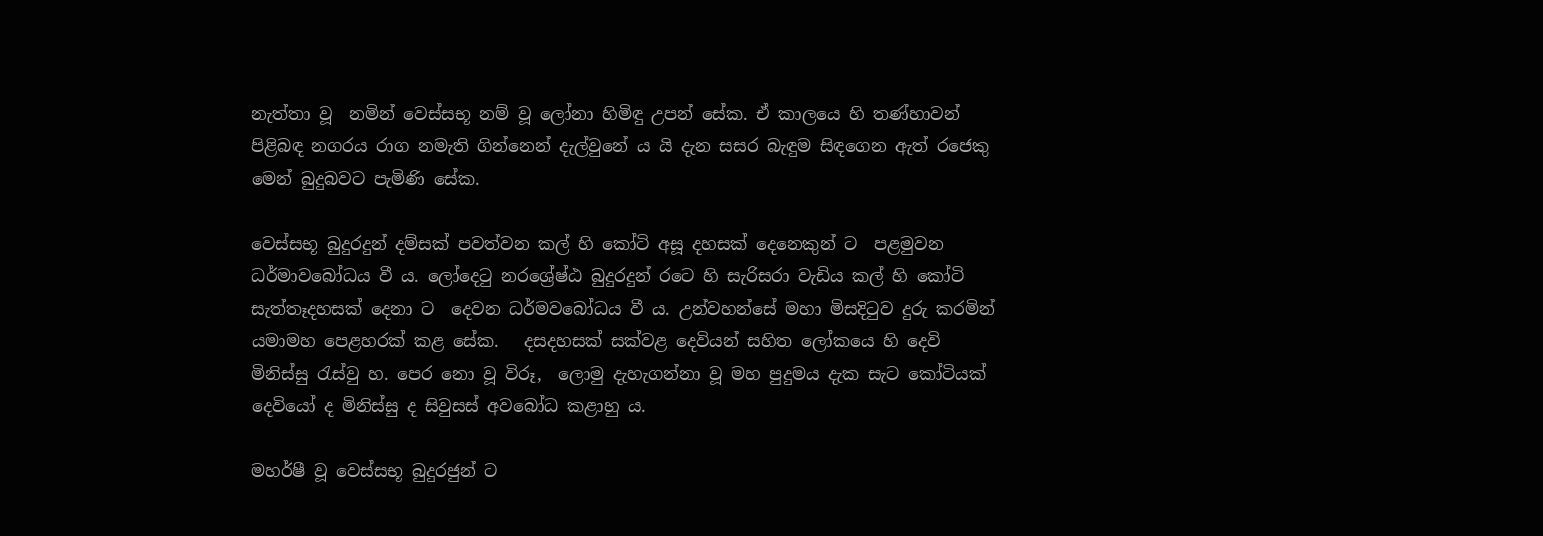නැත්තා වූ  නමින් වෙස්සභූ නම් වූ ලෝනා හිමිඳු උපන් සේක. ඒ කාලයෙ හි තණ්හාවන් පිළිබඳ නගරය රාග නමැති ගින්නෙන් දැල්වුනේ ය යි දැන සසර බැඳුම සිඳගෙන ඇත් රජෙකු මෙන් බුදුබවට පැමිණි සේක.

වෙස්සභූ බුදුරදුන් දම්සක් පවත්වන කල් හි කෝටි අසූ දහසක් දෙනෙකුන් ට  පළමුවන ධර්මාවබෝධය වී ය. ලෝදෙටු නරශ්‍රේෂ්ඨ බුදුරදුන් රටෙ හි සැරිසරා වැඩිය කල් හි කෝටි සැත්තෑදහසක් දෙනා ට  දෙවන ධර්මවබෝධය වී ය. උන්වහන්සේ මහා මිසදිටුව දුරු කරමින් යමාමහ පෙළහරක් කළ සේක.   දසදහසක් සක්වළ දෙවියන් සහිත ලෝකයෙ හි දෙවි මිනිස්සු රැස්වු හ. පෙර නො වූ විරූ,  ලොමු දැහැගන්නා වූ මහ පුදුමය දැක සැට කෝටියක් දෙවියෝ ද මිනිස්සු ද සිවුසස් අවබෝධ කළාහු ය.

මහර්ෂී වූ වෙස්සභූ බුදුරජුන් ට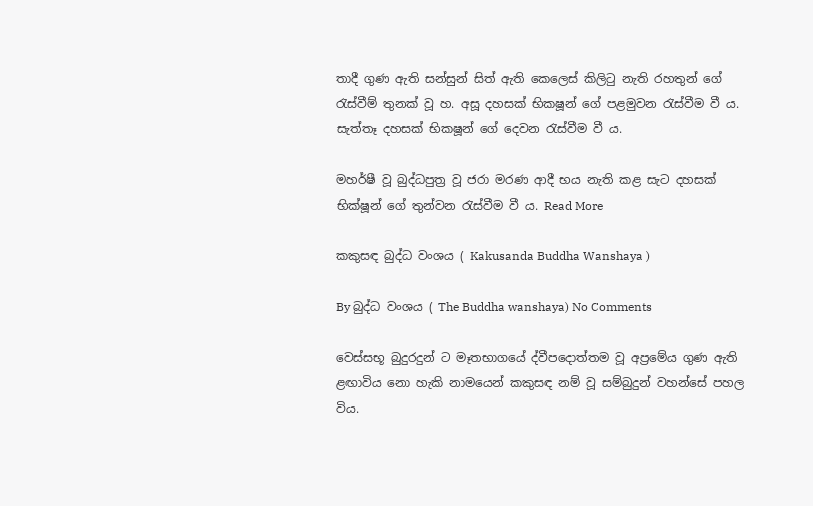තාදී ගුණ ඇති සන්සුන් සිත් ඇති කෙලෙස් කිලිටු නැති රහතුන් ගේ රැස්වීම් තුනක් වූ හ. අසූ දහසක් භික‍ෂූන් ගේ පළමුවන රැස්වීම වී ය. සැත්තෑ දහසක් භික‍ෂූන් ගේ දෙවන රැස්වීම වී ය.

මහර්ෂී වූ බුද්ධපුත්‍ර වූ ජරා මරණ ආදී භය නැති කළ සැට දහසක් භික්ෂූන් ගේ තුන්වන රැස්වීම වී ය. Read More

කකුසඳ බුද්ධ වංශය ( Kakusanda Buddha Wanshaya )

By බුද්ධ වංශය ( The Buddha wanshaya) No Comments

වෙස්සභූ බුදුරදුන් ට මෑතභාගයේ ද්වීපදොත්තම වූ අප්‍රමේය ගුණ ඇති ළඟාවිය නො හැකි නාමයෙන් කකුසඳ නම් වූ සම්බුදුන් වහන්සේ පහල විය.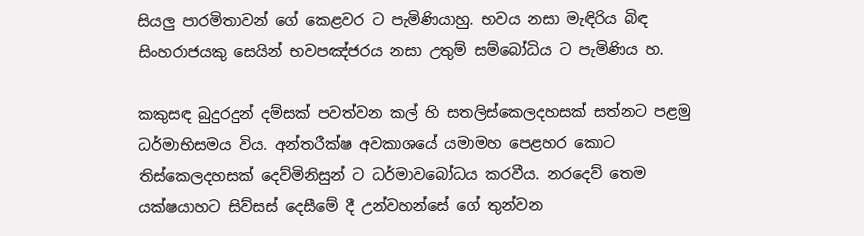සියලු පාරමිතාවන් ගේ කෙළවර ට පැමිණියාහු. භවය නසා මැඳිරිය බිඳ සිංහරාජයකු සෙයින් භවපඤ්ජරය නසා උතුම් සම්බෝධිය ට පැමිණිය හ.

කකුසඳ බුදුරදුන් දම්සක් පවත්වන කල් හි සතලිස්කෙලදහසක් සත්නට පළමු ධර්මාභිසමය විය. අන්තරීක්ෂ අවකාශයේ යමාමහ පෙළහර කොට තිස්කෙලදහසක් දෙව්මිනිසුන් ට ධර්මාවබෝධය කරවීය. නරදෙව් තෙම යක්ෂයාහට සිව්සස් දෙසීමේ දී උන්වහන්සේ ගේ තුන්වන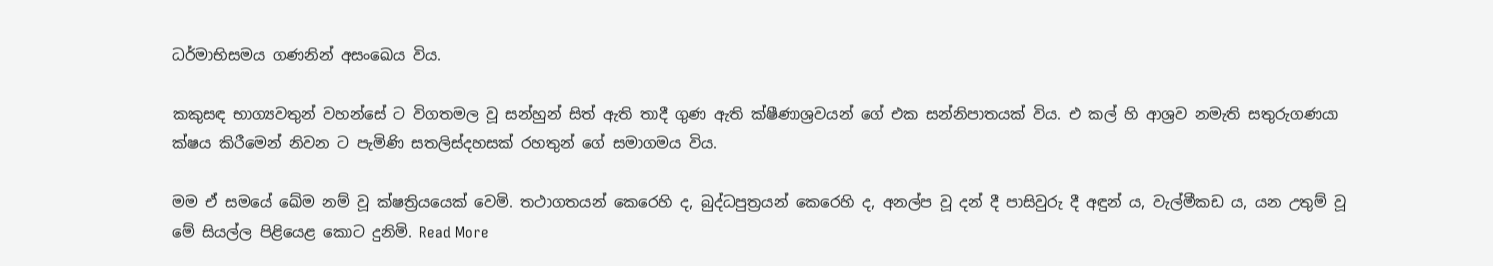ධර්මාභිසමය ගණනින් අසංඛෙය විය.

කකුසඳ භාග්‍යවතුන් වහන්සේ ට විගතමල වූ සන්හුන් සිත් ඇති තාදී ගුණ ඇති ක්ෂීණාශ්‍රවයන් ගේ එක සන්නිපාතයක් විය. එ කල් හි ආශ්‍රව නමැති සතුරුගණයා ක්ෂය කිරීමෙන් නිවන ට පැමිණි සතලිස්දහසක් රහතුන් ගේ සමාගමය විය.

මම ඒ සමයේ ඛේම නම් වූ ක්ෂත්‍රියයෙක් වෙමි. තථාගතයන් කෙරෙහි ද, බුද්ධපුත්‍රයන් කෙරෙහි ද, අනල්ප වූ දන් දී පාසිවුරු දී අඳුන් ය, වැල්මීකඩ ය, යන උතුම් වූ මේ සියල්ල පිළියෙළ කොට දුනිමි. Read More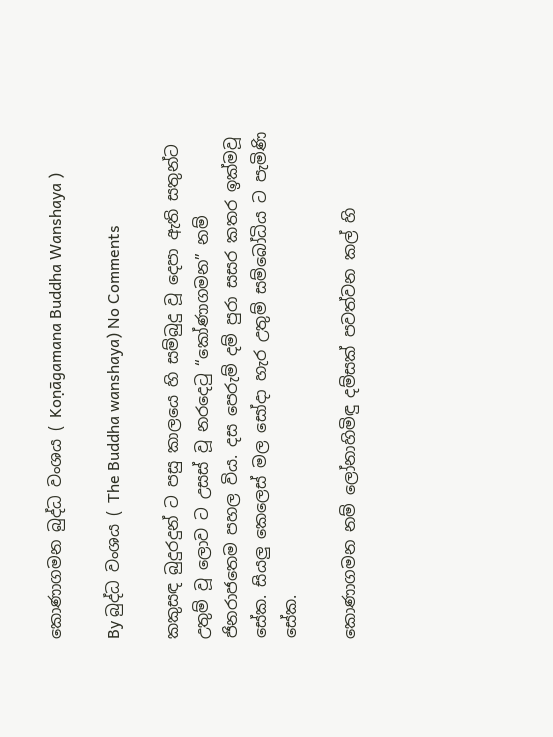කොණාගමන බුද්ධ වංශය ( Koṇāgamana Buddha Wanshaya )

By බුද්ධ වංශය ( The Buddha wanshaya) No Comments

කකුසඳ බුදුරදුන් ට පසු කාලයෙ හි සම්බුදු වූ දෙපා ඇති සතුන්ට උතුම් වූ ලොව ට උසස් වූ නරදෙටු “කෝණාගමන” නම් ජිනරාජතෙම පහල විය. දස පෙරුම් දම් පුරා සසර කතර ඉක්මවූ සේක. සියලු කෙලෙස් මල සෝදා හැර උතුම් සම්බෝධිය ට පැමිණි සේක.

කොණාගමන නම් ලෝනාහිමිඳු දම්සක් පවත්වන කල් හි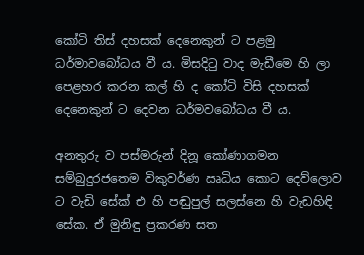කෝටි තිස් දහසක් දෙනෙකුන් ට පළමු ධර්මාවබෝධය වී ය. මිසදිටු වාද මැඩීමෙ හි ලා පෙළහර කරන කල් හි ද කෝටි විසි දහසක් දෙනෙකුන් ට දෙවන ධර්මවබෝධය වී ය.

අනතුරු ව පස්මරුන් දිනූ කෝණාගමන සම්බුදුරජතෙම විකුවර්ණ ඍධිය කොට දෙව්ලොව ට වැඩි සේක් එ හි පඬුපුල් සලස්නෙ හි වැඩහිඳි සේක. ඒ මුනිඳු ප්‍රකරණ සත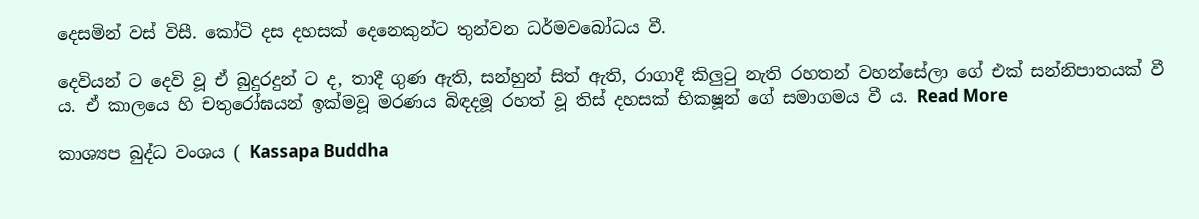දෙසමින් වස් විසී. කෝටි දස දහසක් දෙනෙකුන්ට තුන්වන ධර්මවබෝධය වී.

දෙවියන් ට දෙවි වූ ඒ බුදුරදුන් ට ද, තාදී ගුණ ඇති, සන්හුන් සිත් ඇති, රාගාදී කිලුටු නැති රහතන් වහන්සේලා ගේ එක් සන්නිපාතයක් වී ය. ඒ කාලයෙ හි චතුරෝඝයන් ඉක්මවූ මරණය බිඳදමූ රහත් වූ තිස් දහසක් භික‍ෂූන් ගේ සමාගමය වී ය. Read More

කාශ්‍යප බුද්ධ වංශය ( Kassapa Buddha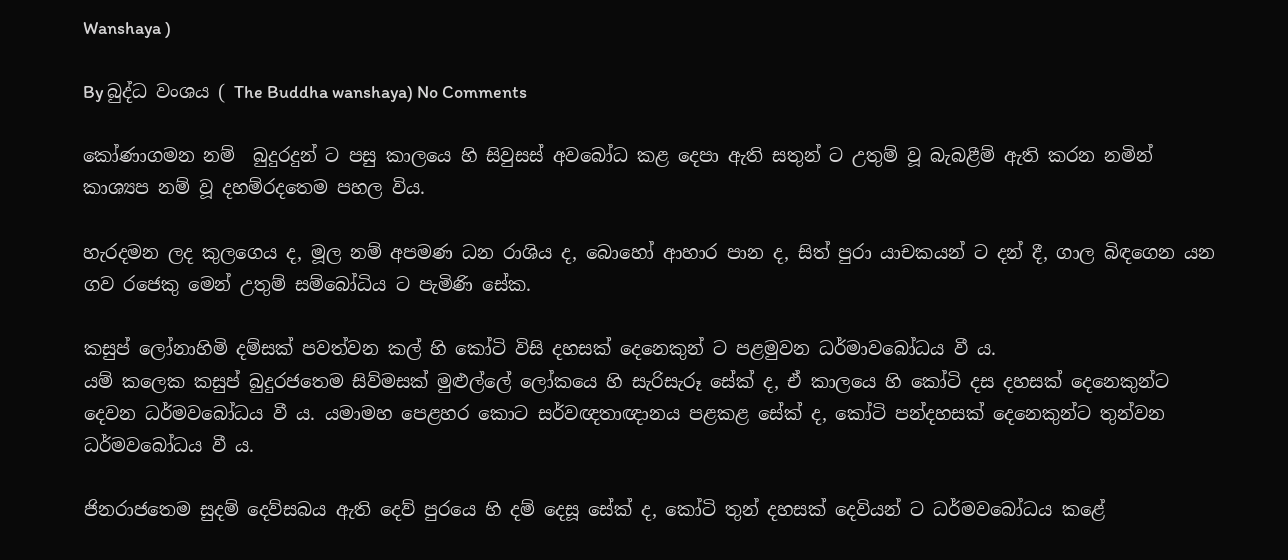Wanshaya )

By බුද්ධ වංශය ( The Buddha wanshaya) No Comments

කෝණාගමන නම්  බුදුරදුන් ට පසු කාලයෙ හි සිවුසස් අවබෝධ කළ දෙපා ඇති සතුන් ට උතුම් වූ බැබළීම් ඇති කරන නමින් කාශ්‍යප නම් වූ දහම්රදතෙම පහල විය.

හැරදමන ලද කුලගෙය ද, මූල නම් අපමණ ධන රාශිය ද, බොහෝ ආහාර පාන ද, සිත් පුරා යාචකයන් ට දන් දී, ගාල බිඳගෙන යන ගව රජෙකු මෙන් උතුම් සම්බෝධිය ට පැමිණි සේක.

කසුප් ලෝනාහිමි දම්සක් පවත්වන කල් හි කෝටි විසි දහසක් දෙනෙකුන් ට පළමුවන ධර්මාවබෝධය වී ය.
යම් කලෙක කසුප් බුදුරජතෙම සිව්මසක් මුළුල්ලේ ලෝකයෙ හි සැරිසැරූ සේක් ද, ඒ කාලයෙ හි කෝටි දස දහසක් දෙනෙකුන්ට දෙවන ධර්මවබෝධය වී ය. යමාමහ පෙළහර කොට සර්වඥතාඥානය පළකළ සේක් ද, කෝටි පන්දහසක් දෙනෙකුන්ට තුන්වන ධර්මවබෝධය වී ය.

ජිනරාජතෙම සුදම් දෙව්සබය ඇති දෙව් පුරයෙ හි දම් දෙසූ සේක් ද, කෝටි තුන් දහසක් දෙවියන් ට ධර්මවබෝධය කළේ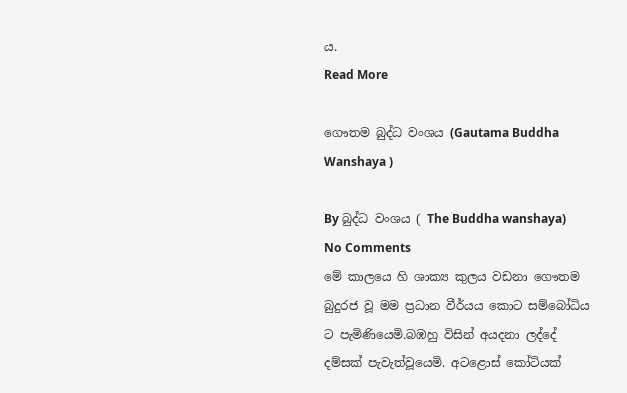ය.
Read More

ගෞතම බුද්ධ වංශය (Gautama Buddha Wanshaya )

By බුද්ධ වංශය ( The Buddha wanshaya) No Comments
මේ කාලයෙ හි ශාක්‍ය කුලය වඩනා ගෞතම බුදුරජ වූ මම ප්‍රධාන වීර්යය කොට සම්බෝධිය ට පැමිණියෙමි.බඹහු විසින් අයදනා ලද්දේ දම්සක් පැවැත්වූයෙමි. අටළොස් කෝටියක්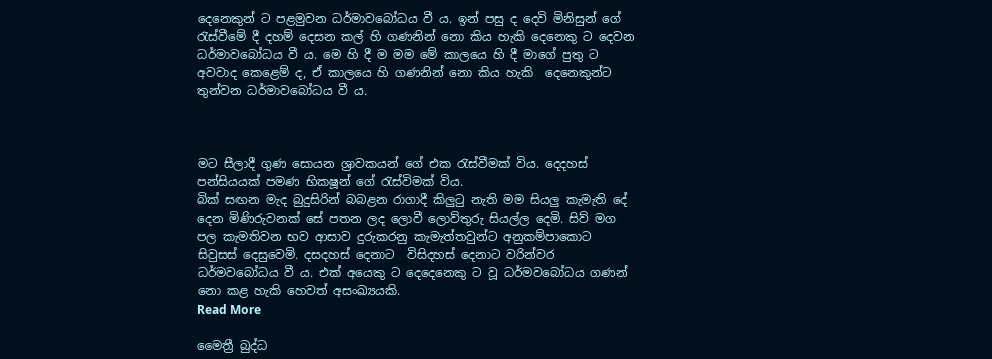දෙනෙකුන් ට පළමුවන ධර්මාවබෝධය වී ය. ඉන් පසු ද දෙවි මිනිසුන් ගේ රැස්වීමේ දී දහම් දෙසන කල් හි ගණනින් නො කිය හැකි දෙනෙකු ට දෙවන ධර්මාවබෝධය වී ය. මෙ හි දී ම මම මේ කාලයෙ හි දී මාගේ පුතු ට අවවාද කෙළෙම් ද, ඒ කාලයෙ හි ගණනින් නො කිය හැකි  දෙනෙකුන්ට තුන්වන ධර්මාවබෝධය වී ය.



මට සීලාදී ගුණ සොයන ශ්‍රාවකයන් ගේ එක රැස්වීමක් විය. දෙදහස් පන්සියයක් පමණ භික‍ෂූන් ගේ රැස්විමක් විය.
බික් සඟන මැද බුදුසිරින් බබළන රාගාදී කිලුටු නැති මම සියලු කැමැති දේ දෙන මිණිරුවනක් සේ පතන ලද ලොවී ලොව්තුරු සියල්ල දෙමි. සිව් මග පල කැමතිවන භව ආසාව දුරුකරනු කැමැත්තවුන්ට අනුකම්පාකොට සිවුසස් දෙසුවෙමි. දසදහස් දෙනාට  විසිදහස් දෙනාට වරින්වර ධර්මවබෝධය වී ය. එක් අයෙකු ට දෙදෙනෙකු ට වූ ධර්මවබෝධය ගණන් නො කළ හැකි හෙවත් අසංඛ්‍යයකි.
Read More

මෛත්‍රී බුද්ධ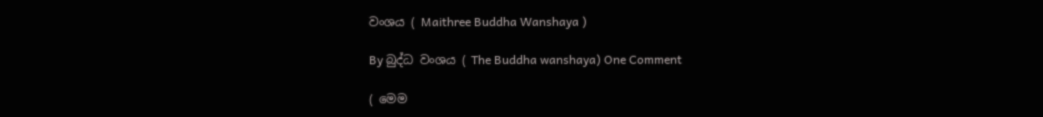වංශය ( Maithree Buddha Wanshaya )

By බුද්ධ වංශය ( The Buddha wanshaya) One Comment

( මෙම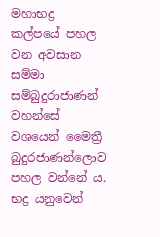මහාභද්‍ර කල්පයේ පහල වන අවසාන සම්මා සම්බුදුරාජාණන් වහන්සේ වශයෙන් මෛත්‍රී බුදුරජාණන්ලොව පහල වන්නේ ය. භද්‍ර යනුවෙන්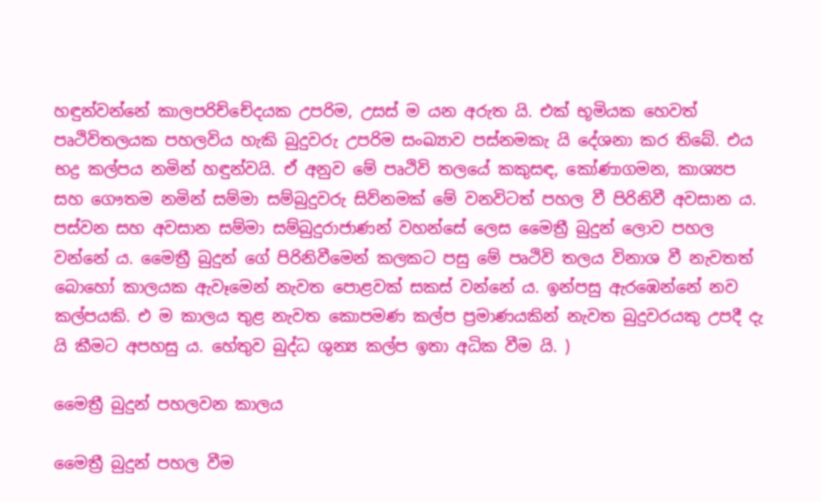හඳුන්වන්නේ කාලපරිච්චේදයක උපරිම, උසස් ම යන අරුත යි. එක් භූමියක හෙවත් පෘථිවිතලයක පහලවිය හැකි බුදුවරු උපරිම සංඛ්‍යාව පස්නමකැ යි දේශනා කර තිබේ. එය භද්‍ර කල්පය නමින් හඳුන්වයි. ඒ අනුව මේ පෘථිවි තලයේ කකුසඳ, කෝණාගමන, කාශ්‍යප සහ ගෞතම නමින් සම්මා සම්බුදුවරු සිව්නමක් මේ වනවිටත් පහල වී පිරිනිවී අවසාන ය. පස්වන සහ අවසාන සම්මා සම්බුදුරාජාණන් වහන්සේ ලෙස මෛත්‍රී බුදුන් ලොව පහල වන්නේ ය. මෛත්‍රී බුදුන් ගේ පිරිනිවීමෙන් කලකට පසු මේ පෘථිවි තලය විනාශ වී නැවතත් බොහෝ කාලයක ඇවෑමෙන් නැවත පොළවක් සකස් වන්නේ ය. ඉන්පසු ඇරඹෙන්නේ නව කල්පයකි. එ ම කාලය තුළ නැවත කොපමණ කල්ප ප්‍රමාණයකින් නැවත බුදුවරයකු උපදී දැ යි කීමට අපහසු ය. හේතුව බුද්ධ ශුන්‍ය කල්ප ඉතා අධික වීම යි. )

මෛත්‍රී බුදුන් පහලවන කාලය

මෛත්‍රී බුදුන් පහල වීම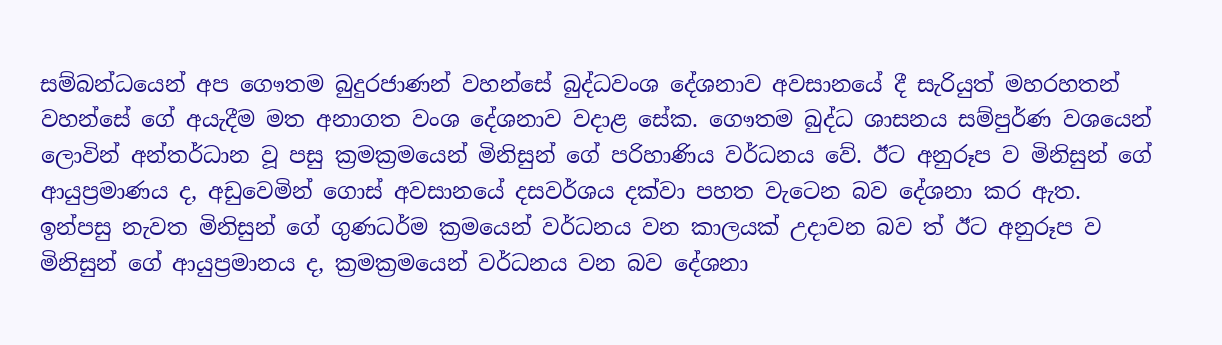සම්බන්ධයෙන් අප ගෞතම බුදුරජාණන් වහන්සේ බුද්ධවංශ දේශනාව අවසානයේ දී සැරියුත් මහරහතන් වහන්සේ ගේ අයැදීම මත අනාගත වංශ දේශනාව වදාළ සේක. ගෞතම බුද්ධ ශාසනය සම්පුර්ණ වශයෙන් ලොවින් අන්තර්ධාන වූ පසු ක්‍රමක්‍රමයෙන් මිනිසුන් ගේ පරිහාණිය වර්ධනය වේ. ඊට අනුරූප ව මිනිසුන් ගේ ආයුප්‍රමාණය ද, අඩුවෙමින් ගොස් අවසානයේ දසවර්ශය දක්වා පහත වැටෙන බව දේශනා කර ඇත. ඉන්පසු නැවත මිනිසුන් ගේ ගුණධර්ම ක්‍රමයෙන් වර්ධනය වන කාලයක් උදාවන බව ත් ඊට අනුරූප ව මිනිසුන් ගේ ආයුප්‍රමානය ද, ක්‍රමක්‍රමයෙන් වර්ධනය වන බව දේශනා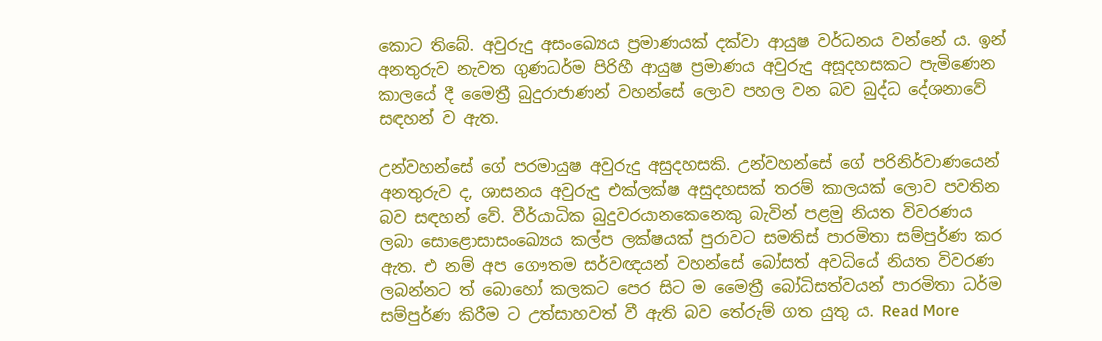කොට තිබේ. අවුරුදු අසංඛ්‍යෙය ප්‍රමාණයක් දක්වා ආයුෂ වර්ධනය වන්නේ ය. ඉන් අනතුරුව නැවත ගුණධර්ම පිරිහී ආයුෂ ප්‍රමාණය අවුරුදු අසූදහසකට පැමිණෙන කාලයේ දී මෛත්‍රී බුදුරාජාණන් වහන්සේ ලොව පහල වන බව බුද්ධ දේශනාවේ සඳහන් ව ඇත.

උන්වහන්සේ ගේ පරමායුෂ අවුරුදු අසුදහසකි. උන්වහන්සේ ගේ පරිනිර්වාණයෙන් අනතුරුව ද, ශාසනය අවුරුදු එක්ලක්ෂ අසුදහසක් තරම් කාලයක් ලොව පවතින බව සඳහන් වේ. වීර්යාධික බුදුවරයානකෙනෙකු බැවින් පළමු නියත විවරණය ලබා සොළොසාසංඛ්‍යෙය කල්ප ලක්ෂයක් පුරාවට සමතිස් පාරමිතා සම්පුර්ණ කර ඇත. එ නම් අප ගෞතම සර්වඥයන් වහන්සේ බෝසත් අවධියේ නියත විවරණ ලබන්නට ත් බොහෝ කලකට පෙර සිට ම මෛත්‍රී බෝධිසත්වයන් පාරමිතා ධර්ම සම්පුර්ණ කිරීම ට උත්සාහවත් වී ඇති බව තේරුම් ගත යුතු ය. Read More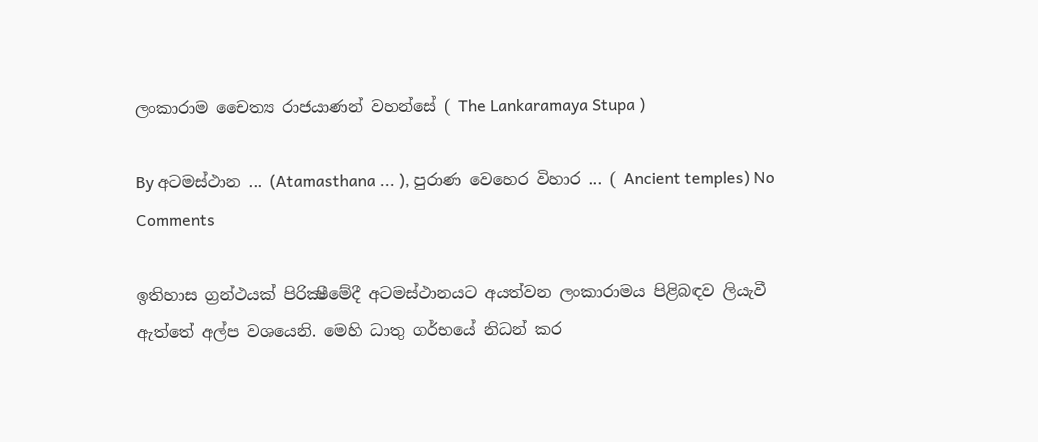ලංකාරාම චෛත්‍ය රාජයාණන් වහන්සේ ( The Lankaramaya Stupa )

By අටමස්ථාන ... (Atamasthana ... ), පුරාණ වෙහෙර විහාර ... ( Ancient temples) No Comments

ඉතිහාස ග්‍රන්ථයක් පිරික්‍ෂීමේදී අටමස්ථානයට අයත්වන ලංකාරාමය පිළිබඳව ලියැවී ඇත්තේ අල්ප වශයෙනි. මෙහි ධාතු ගර්භයේ නිධන් කර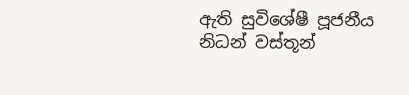ඇති සුවිශේෂී පූජනීය නිධන් වස්තූන්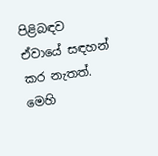පිළිබඳව ඒවායේ සඳහන් කර නැතත්. මෙහි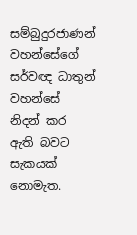සම්බුදුරජාණන් වහන්සේගේ සර්වඥ ධාතුන් වහන්සේ නිදන් කර ඇති බවට සැකයක් නොමැත.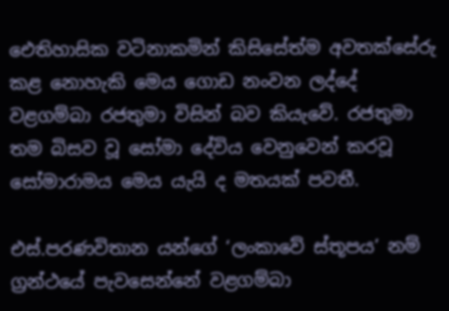ඓතිහාසික වටිනාකමින් කිසිසේත්ම අවතක්සේරු කළ නොහැකි මෙය ගොඩ නංවන ලද්දේ වළගම්බා රජතුමා විසින් බව කියැවේ. රජතුමා තම බිසව වූ සෝමා දේවිය වෙනුවෙන් කරවූ සෝමාරාමය මෙය යැයි ද මතයක් පවතී.

එස්.පරණවිතාන යන්ගේ ‘ලංකාවේ ස්තූපය’ නම් ග්‍රන්ථයේ පැවසෙන්නේ වළගම්බා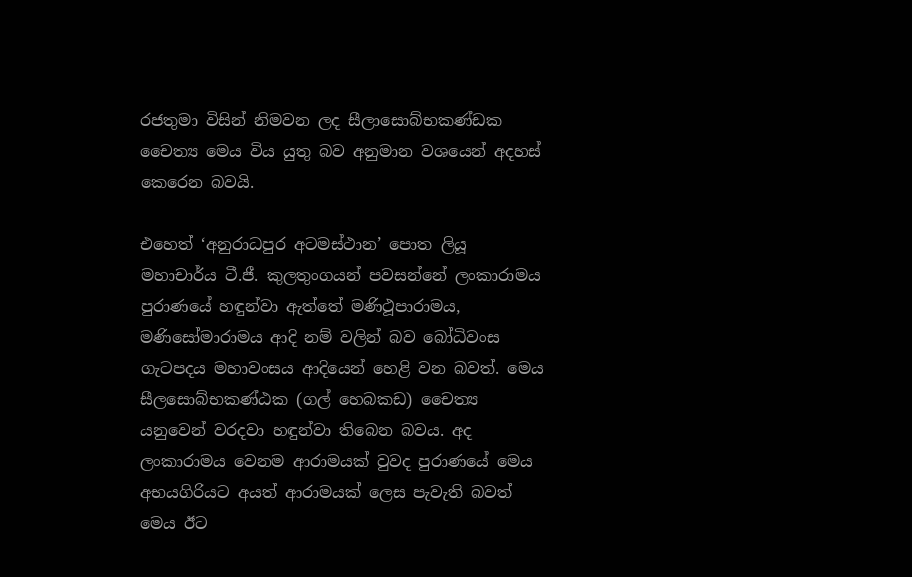රජතුමා විසින් නිමවන ලද සීලාසොබ්භකණ්ඩක චෛත්‍ය මෙය විය යුතු බව අනුමාන වශයෙන් අදහස් කෙරෙන බවයි.

එහෙත් ‘අනුරාධපුර අටමස්ථාන’ පොත ලියූ මහාචාර්ය ටී.ජී. කුලතුංගයන් පවසන්නේ ලංකාරාමය පුරාණයේ හඳුන්වා ඇත්තේ මණිථූපාරාමය, මණිසෝමාරාමය ආදි නම් වලින් බව බෝධිවංස ගැටපදය මහාවංසය ආදියෙන් හෙළි වන බවත්. මෙය සීලසොබ්භකණ්ඨක (ගල් හෙබකඩ) චෛත්‍ය යනුවෙන් වරදවා හඳුන්වා තිබෙන බවය. අද ලංකාරාමය වෙනම ආරාමයක් වුවද පුරාණයේ මෙය අභයගිරියට අයත් ආරාමයක් ලෙස පැවැති බවත් මෙය ඊට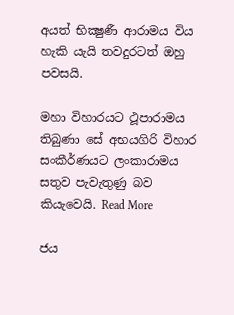අයත් භික්‍ෂුණී ආරාමය විය හැකි යැයි තවදුරටත් ඔහු පවසයි.

මහා විහාරයට ථූපාරාමය තිබුණා සේ අභයගිරි විහාර සංකීර්ණයට ලංකාරාමය සතුව පැවැතුණු බව කියැවෙයි. Read More

ජය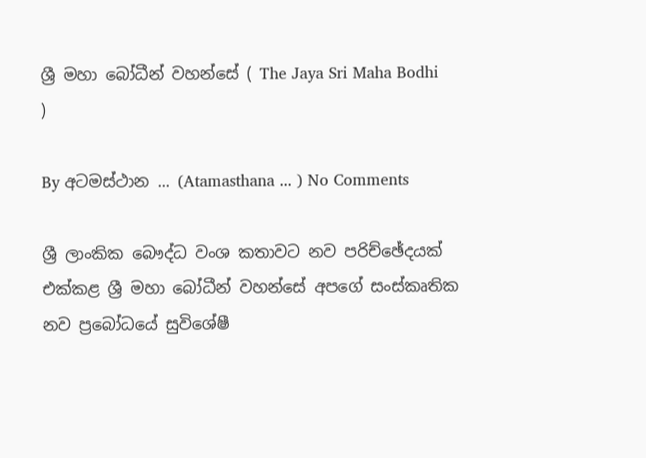ශ්‍රී මහා බෝධීන් වහන්සේ ( The Jaya Sri Maha Bodhi )

By අටමස්ථාන ... (Atamasthana ... ) No Comments

ශ්‍රී ලාංකික බෞද්ධ වංශ කතාවට නව පරිච්ඡේදයක් එක්කළ ශ්‍රී මහා බෝධීන් වහන්සේ අපගේ සංස්කෘතික නව ප්‍රබෝධයේ සුවිශේෂී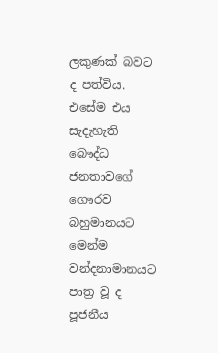ලකුණක් බවට ද පත්විය. එසේම එය සැදැහැති බෞද්ධ ජනතාවගේ ගෞරව බහුමානයට මෙන්ම වන්දනාමානයට පාත්‍ර වූ ද පූජනීය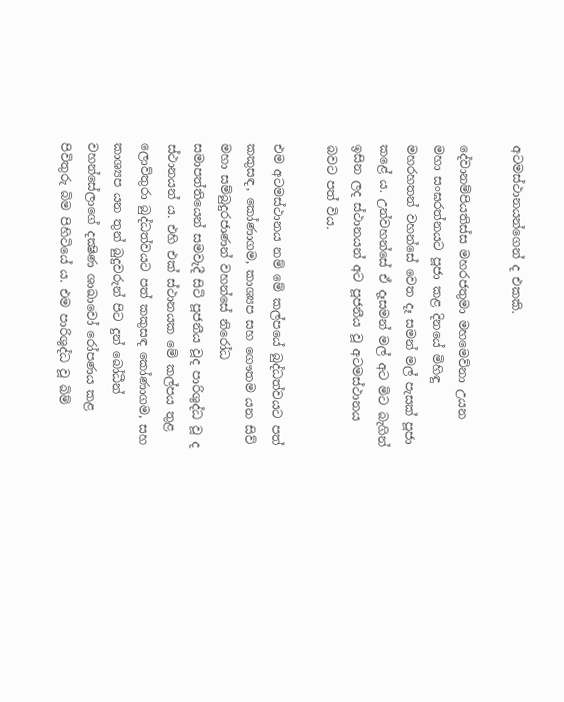අටමස්ථානයන්ගෙන් ද එකකි.

දේවානම්පියතිස්ස මහරජතුමා මහමෙව්නා උයන මහා සංඝරත්නයට පූජා කළ දිනයේ මිහිඳු මහරහතන් වහන්සේ වෙත දෑ සමන් මල් පැසක් පූජා කළේ ය. උන්වහන්සේ ඒ දෑසමන් මල් අට මිට බැගින් ඉසින ලද ස්ථානයන් අට පූජනීය වූ අටමස්ථානය බවට පත් විය.

එම අටමස්ථානය නම් මේ කල්පයේ බුද්ධත්වයට පත් කකුසඳ, කෝණාගම, කාශ්‍යප සහ ගෞතම යන සිව් මහා සම්බුදුරජාණන් වහන්සේ නිරෝධ සමාපත්තියෙන් සමවැදී සිටි පූජනීය වූද පාරිශුද්ධ වූ ද ස්ථානයන් ය. එහි එක් ස්ථානයක මේ කල්පය තුළ ලොව්තුරා බුද්ධත්වයට පත් කකුසඳ කෝණාගම, සහ කාශ්‍යප යන තුන් බුදුවරුන් පිට දුන් බෝධීන් වහන්සේලාගේ දක්‍ෂිණ ශාඛාවෝ රෝපණය කළ පිවිතුරු බිම පිහිටියේ ය. එම පාරිශුද්ධ වූ බිම්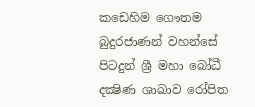කඩෙහිම ගෞතම බුදුරජාණන් වහන්සේ පිටදුන් ශ්‍රී මහා බෝධී දක්‍ෂිණ ශාඛාව රෝපිත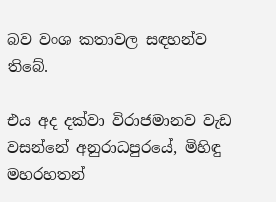බව වංශ කතාවල සඳහන්ව තිබේ.

එය අද දක්වා විරාජමානව වැඩ වසන්නේ අනුරාධපුරයේ, මිහිඳු මහරහතන්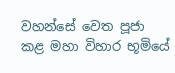වහන්සේ වෙත පූජා කළ මහා විහාර භූමියේ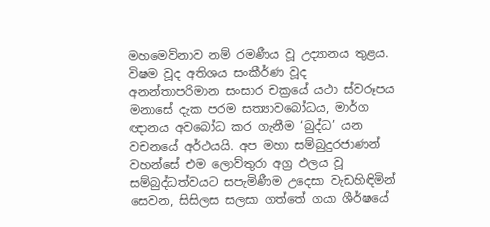මහමෙව්නාව නම් රමණීය වූ උද්‍යානය තුළය. විෂම වූද අතිශය සංකීර්ණ වූද අනන්තාපරිමාන සංසාර චක්‍රයේ යථා ස්වරූපය මනාසේ දැක පරම සත්‍යාවබෝධය, මාර්ග ඥානය අවබෝධ කර ගැනීම ‘බුද්ධ’ යන වචනයේ අර්ථයයි. අප මහා සම්බුදුරජාණන් වහන්සේ එම ලොව්තුරා අග්‍ර ඵලය වූ සම්බුද්ධත්වයට සපැමිණීම උදෙසා වැඩහිඳිමින් සෙවන, සිසිලස සලසා ගත්තේ ගයා ශීර්ෂයේ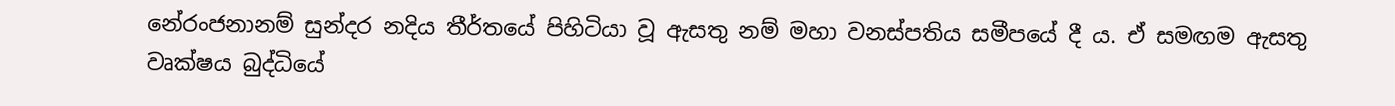නේරංජනානම් සුන්දර නදිය තීර්තයේ පිහිටියා වූ ඇසතු නම් මහා වනස්පතිය සමීපයේ දී ය. ඒ සමඟම ඇසතු වෘක්ෂය බුද්ධියේ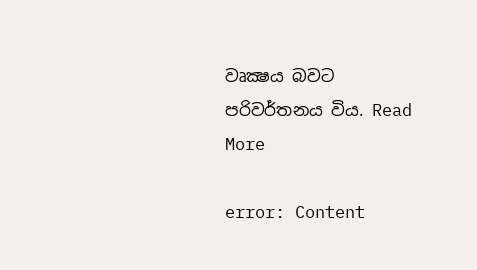වෘක්‍ෂය බවට පරිවර්තනය විය. Read More

error: Content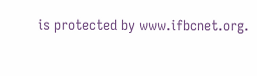is protected by www.ifbcnet.org.